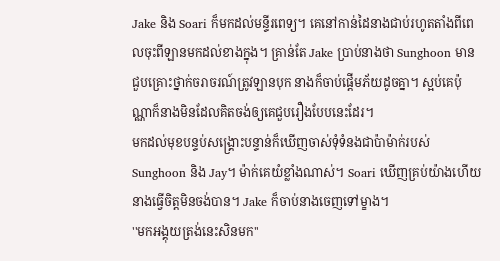Jake និង Soari ក៏មកដល់មន្ទីរពេទ្យ។ គេនៅកាន់ដៃនាងជាប់រហូតតាំងពីពេលចុះពីឡានមកដល់ខាងក្នុង។ គ្រាន់តែ Jake ប្រាប់នាងថា Sunghoon មានជួបគ្រោះថ្នាក់ចរាចរណ៍ត្រូវឡានបុក នាងក៏ចាប់ផ្តើមភ័យដូចគ្នា។ ស្អប់គេប៉ុណ្ណាក៏នាងមិនដែលគិតចង់ឲ្យគេជួបរឿងបែបនេះដែរ។
មកដល់មុខបន្ទប់សង្គ្រោះបន្ទាន់ក៏ឃើញចាស់ទុំទំនងជាប៉ាម៉ាក់របស់ Sunghoon និង Jay។ ម៉ាក់គេយំខ្លាំងណាស់។ Soari ឃើញគ្រប់យ៉ាងហើយនាងធ្វើចិត្តមិនចង់បាន។ Jake ក៏ចាប់នាងចេញទៅម្ខាង។
''មកអង្គុយត្រង់នេះសិនមក''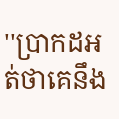''ប្រាកដអត់ថាគេនឹង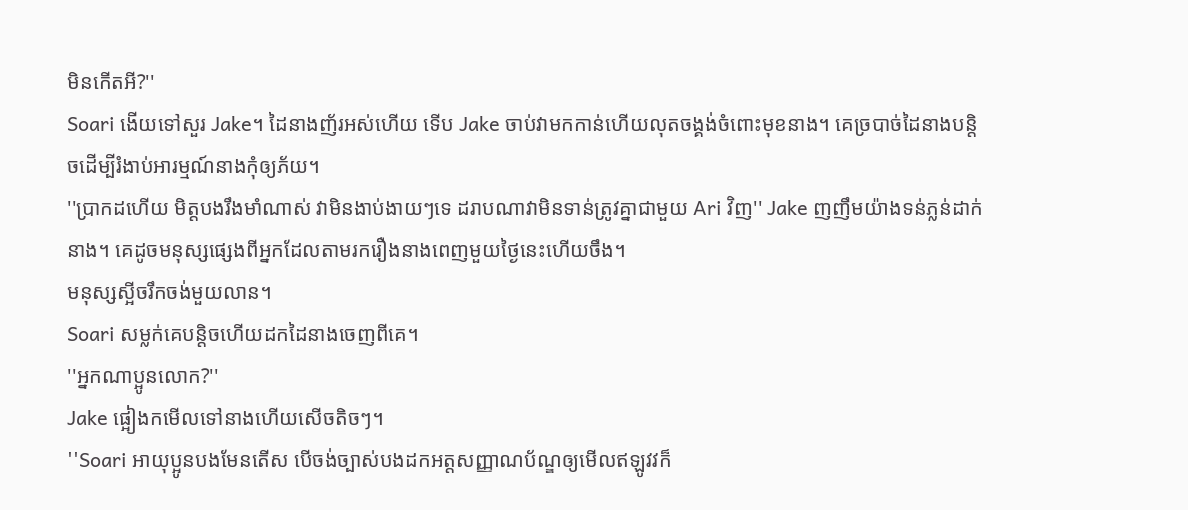មិនកើតអី?''
Soari ងើយទៅសួរ Jake។ ដៃនាងញ័រអស់ហើយ ទើប Jake ចាប់វាមកកាន់ហើយលុតចង្គង់ចំពោះមុខនាង។ គេច្របាច់ដៃនាងបន្តិចដើម្បីរំងាប់អារម្មណ៍នាងកុំឲ្យភ័យ។
''ប្រាកដហើយ មិត្តបងរឹងមាំណាស់ វាមិនងាប់ងាយៗទេ ដរាបណាវាមិនទាន់ត្រូវគ្នាជាមួយ Ari វិញ'' Jake ញញឹមយ៉ាងទន់ភ្លន់ដាក់នាង។ គេដូចមនុស្សផ្សេងពីអ្នកដែលតាមរករឿងនាងពេញមួយថ្ងៃនេះហើយចឹង។
មនុស្សស្អីចរឹកចង់មួយលាន។
Soari សម្លក់គេបន្តិចហើយដកដៃនាងចេញពីគេ។
''អ្នកណាប្អូនលោក?''
Jake ផ្អៀងកមើលទៅនាងហើយសើចតិចៗ។
''Soari អាយុប្អូនបងមែនតើស បើចង់ច្បាស់បងដកអត្តសញ្ញាណប័ណ្ឌឲ្យមើលឥឡូវវក៏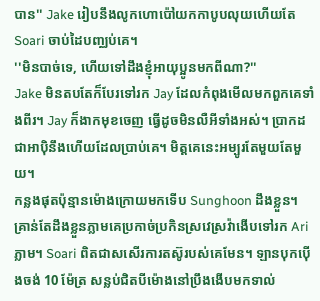បាន'' Jake រៀបនឹងលូកហោប៉ៅយកកាបូបលុយហើយតែ Soari ចាប់ដៃបញ្ឈប់គេ។
''មិនបាច់ទេ, ហើយទៅដឹងខ្ញុំអាយុប្អូនមកពីណា?''
Jake មិនតបតែក៏បែរទៅរក Jay ដែលកំពុងមើលមកពួកគេទាំងពីរ។ Jay ក៏ងាកមុខចេញ ធ្វើដូចមិនលឺអីទាំងអស់។ ប្រាកដជាអាប៉ិនឹងហើយដែលប្រាប់គេ។ មិត្តគេនេះអម្បូរតែមួយតែមួយ។
កន្លងផុតប៉ុន្មានម៉ោងក្រោយមកទើប Sunghoon ដឹងខ្លួន។ គ្រាន់តែដឹងខ្លួនភ្លាមគេប្រកាច់ប្រកិនស្រវេស្រវ៉ាងើបទៅរក Ari ភ្លាម។ Soari ពិតជាសសើរការតស៊ូរបស់គេមែន។ ឡានបុកប៉ើងចង់ 10 ម៉ែត្រ សន្លប់ជិតបីម៉ោងនៅប្រឹងងើបមកទាល់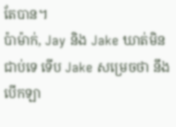តែបាន។
ប៉ាម៉ាក់, Jay និង Jake ឃាត់មិនជាប់ទេ ទើប Jake សម្រេចថា នឹងបើកឡា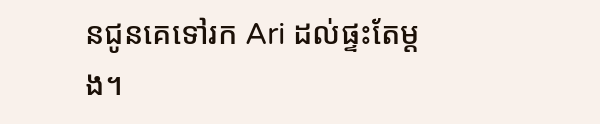នជូនគេទៅរក Ari ដល់ផ្ទះតែម្តង។